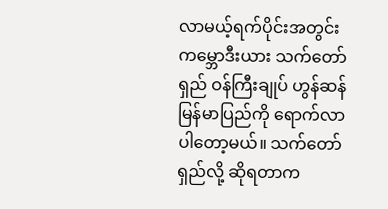လာမယ့်ရက်ပိုင်းအတွင်း ကမ္ဘောဒီးယား သက်တော်ရှည် ဝန်ကြီးချုပ် ဟွန်ဆန် မြန်မာပြည်ကို ရောက်လာပါတော့မယ်။ သက်တော်ရှည်လို့ ဆိုရတာက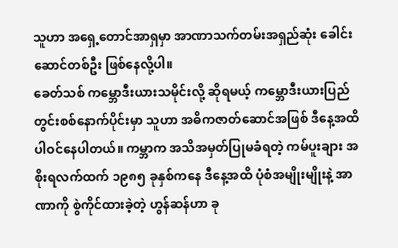သူဟာ အရှေ့တောင်အာရှမှာ အာဏာသက်တမ်းအရှည်ဆုံး ခေါင်းဆောင်တစ်ဦး ဖြစ်နေလို့ပါ။
ခေတ်သစ် ကမ္ဘောဒီးယားသမိုင်းလို့ ဆိုရမယ့် ကမ္ဘောဒီးယားပြည်တွင်းစစ်နောက်ပိုင်းမှာ သူဟာ အဓိကဇာတ်ဆောင်အဖြစ် ဒီနေ့အထိ ပါဝင်နေပါတယ်။ ကမ္ဘာက အသိအမှတ်ပြုမခံရတဲ့ ကမ်ပူးချား အစိုးရလက်ထက် ၁၉၈၅ ခုနှစ်ကနေ ဒီနေ့အထိ ပုံစံအမျိုးမျိုးနဲ့ အာဏာကို စွဲကိုင်ထားခဲ့တဲ့ ဟွန်ဆန်ဟာ ခု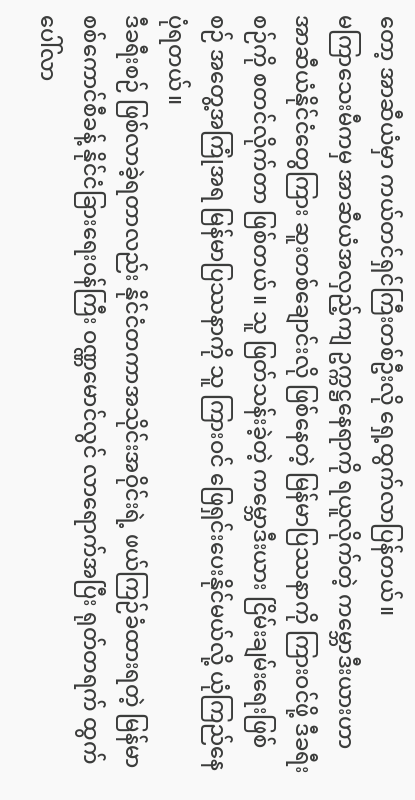တော့ အာဆီယံမှာ ကယ်တင်ရှင်ကြီးတစ်ဦးလို ရှေ့ထွက်လာပြန်တယ်။
မကြာသေးမီကမှ အာဆီယံအလှည့်ကျ ဥက္ကဋ္ဌနေရာကို ရယူလိုက်တဲ့ ကမ္ဘောဒီးယားဟာ အာဆီယံနိုင်ငံတွေကြား ဆူးတစ်ချောင်းလို ဖြစ်နေတဲ့ မြန်မာပြဿနာကို ကြားဝင်ဖို့ ဒီခရီးစဉ်ကို စတင်လိုက်တာ ဖြစ်တယ်။ သူ ဖြတ်သန်းခဲ့တဲ့ ကမ္ဘောဒီးယား ငြိမ်းချမ်းရေးဖြစ်စဉ် အတွေ့အကြုံအရ မြန်မာပြဿနာကို သူ ကြားဝင် ဖြေရှင်းပေးနိုင်မယ်လို့ ယုံကြည်နေပုံရတယ်။
ဒီခရီးစဉ် ဖြစ်လာခဲ့ရတာလည်း နိုင်ငံတကာအသိုင်းအဝိုင်းရဲ့ ဖယ်ကြဉ်ခံထားရတဲ့ မြန်မာ စစ်ကောင်စီခန့် နိုင်ငံခြားရေးဝန်ကြီး ဝဏ္ဏမောင်လွင် လာရောက်အပြီး ရုတ်တရက် ထွက်ပေါ်လာ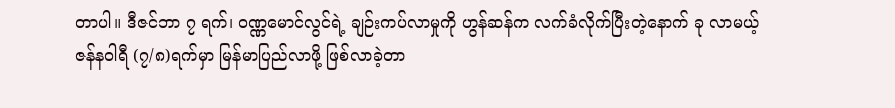တာပါ။ ဒီဇင်ဘာ ၇ ရက်၊ ဝဏ္ဏမောင်လွင်ရဲ့ ချဉ်းကပ်လာမှုကို ဟွန်ဆန်က လက်ခံလိုက်ပြီးတဲ့နောက် ခု လာမယ့် ဇန်နဝါရီ (၇/၈)ရက်မှာ မြန်မာပြည်လာဖို့ ဖြစ်လာခဲ့တာ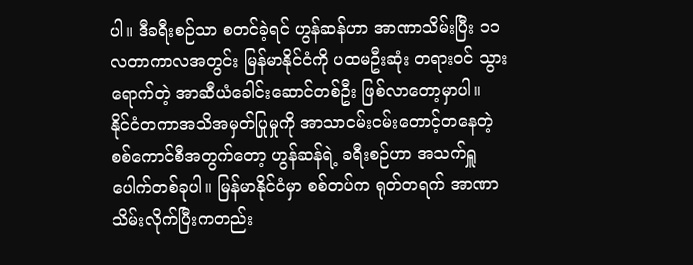ပါ။ ဒီခရီးစဉ်သာ စတင်ခဲ့ရင် ဟွန်ဆန်ဟာ အာဏာသိမ်းပြီး ၁၁ လတာကာလအတွင်း မြန်မာနိုင်ငံကို ပထမဦးဆုံး တရားဝင် သွားရောက်တဲ့ အာဆီယံခေါင်းဆောင်တစ်ဦး ဖြစ်လာတော့မှာပါ။
နိုင်ငံတကာအသိအမှတ်ပြုမှုကို အာသာငမ်းငမ်းတောင့်တနေတဲ့ စစ်ကောင်စီအတွက်တော့ ဟွန်ဆန်ရဲ့ ခရီးစဉ်ဟာ အသက်ရှူပေါက်တစ်ခုပါ။ မြန်မာနိုင်ငံမှာ စစ်တပ်က ရုတ်တရက် အာဏာသိမ်းလိုက်ပြီးကတည်း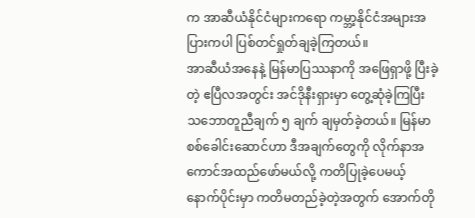က အာဆီယံနိုင်ငံများကရော ကမ္ဘာ့နိုင်ငံအများအပြားကပါ ပြစ်တင်ရှုတ်ချခဲ့ကြတယ်။
အာဆီယံအနေနဲ့ မြန်မာပြဿနာကို အဖြေရှာဖို့ ပြီးခဲ့တဲ့ ဧပြီလအတွင်း အင်ဒိုနီးရှားမှာ တွေ့ဆုံခဲ့ကြပြီး သဘောတူညီချက် ၅ ချက် ချမှတ်ခဲ့တယ်။ မြန်မာ စစ်ခေါင်းဆောင်ဟာ ဒီအချက်တွေကို လိုက်နာအကောင်အထည်ဖော်မယ်လို့ ကတိပြုခဲ့ပေမယ့် နောက်ပိုင်းမှာ ကတိမတည်ခဲ့တဲ့အတွက် အောက်တို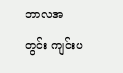ဘာလအတွင်း ကျင်းပ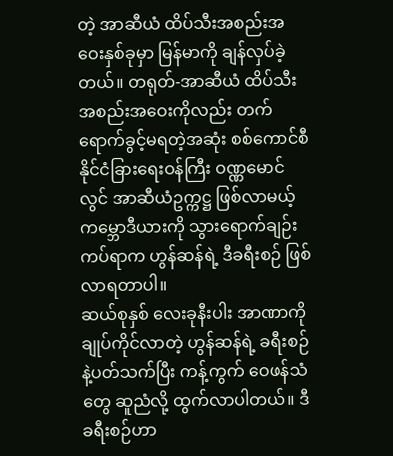တဲ့ အာဆီယံ ထိပ်သီးအစည်းအဝေးနှစ်ခုမှာ မြန်မာကို ချန်လှပ်ခဲ့တယ်။ တရုတ်-အာဆီယံ ထိပ်သီးအစည်းအဝေးကိုလည်း တက်ရောက်ခွင့်မရတဲ့အဆုံး စစ်ကောင်စီ နိုင်ငံခြားရေးဝန်ကြီး ဝဏ္ဏမောင်လွင် အာဆီယံဥက္ကဋ္ဌ ဖြစ်လာမယ့် ကမ္ဘောဒီယားကို သွားရောက်ချဉ်းကပ်ရာက ဟွန်ဆန်ရဲ့ ဒီခရီးစဉ် ဖြစ်လာရတာပါ။
ဆယ်စုနှစ် လေးခုနီးပါး အာဏာကို ချုပ်ကိုင်လာတဲ့ ဟွန်ဆန်ရဲ့ ခရီးစဉ်နဲ့ပတ်သက်ပြီး ကန့်ကွက် ဝေဖန်သံတွေ ဆူညံလို့ ထွက်လာပါတယ်။ ဒီခရီးစဉ်ဟာ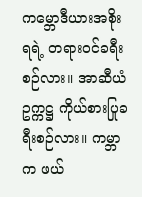ကမ္ဘောဒီယားအစိုးရရဲ့ တရားဝင်ခရီးစဉ်လား။ အာဆီယံဥက္ကဋ္ဌ ကိုယ်စားပြုခရီးစဉ်လား။ ကမ္ဘာက ဖယ်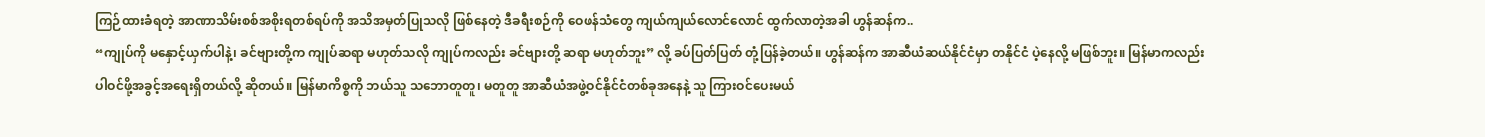ကြဉ်ထားခံရတဲ့ အာဏာသိမ်းစစ်အစိုးရတစ်ရပ်ကို အသိအမှတ်ပြုသလို ဖြစ်နေတဲ့ ဒီခရီးစဉ်ကို ဝေဖန်သံတွေ ကျယ်ကျယ်လောင်လောင် ထွက်လာတဲ့အခါ ဟွန်ဆန်က..
“ကျုပ်ကို မနှောင့်ယှက်ပါနဲ့၊ ခင်ဗျားတို့က ကျုပ်ဆရာ မဟုတ်သလို ကျုပ်ကလည်း ခင်ဗျားတို့ ဆရာ မဟုတ်ဘူး” လို့ ခပ်ပြတ်ပြတ် တုံ့ပြန်ခဲ့တယ်။ ဟွန်ဆန်က အာဆီယံဆယ်နိုင်ငံမှာ တနိုင်ငံ ပဲ့နေလို့ မဖြစ်ဘူး။ မြန်မာကလည်း ပါဝင်ဖို့အခွင့်အရေးရှိတယ်လို့ ဆိုတယ်။ မြန်မာကိစ္စကို ဘယ်သူ သဘောတူတူ၊ မတူတူ အာဆီယံအဖွဲ့ဝင်နိုင်ငံတစ်ခုအနေနဲ့ သူ ကြားဝင်ပေးမယ်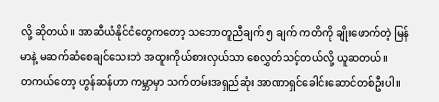လို့ ဆိုတယ်။ အာဆီယံနိုင်ငံတွေကတော့ သဘောတူညီချက် ၅ ချက် ကတိကို ချိုးဖောက်တဲ့ မြန်မာနဲ့ မဆက်ဆံစေချင်သေးဘဲ အထူးကိုယ်စားလှယ်သာ စေလွှတ်သင့်တယ်လို့ ယူဆတယ်။
တကယ်တော့ ဟွန်ဆန်ဟာ ကမ္ဘာမှာ သက်တမ်းအရှည်ဆုံး အာဏာရှင်ခေါင်းဆောင်တစ်ဦးပါ။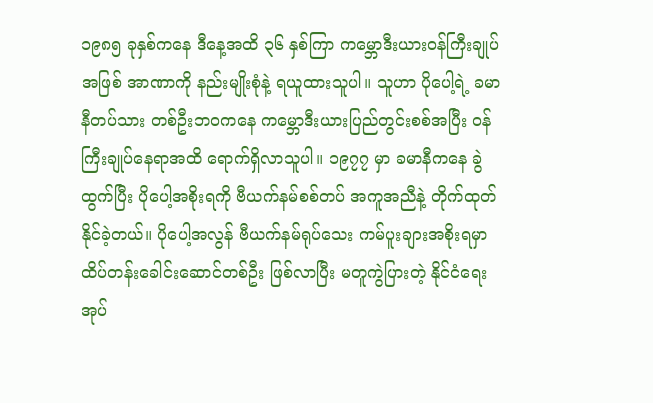၁၉၈၅ ခုနှစ်ကနေ ဒီနေ့အထိ ၃၆ နှစ်ကြာ ကမ္ဘောဒီးယားဝန်ကြီးချုပ်အဖြစ် အာဏာကို နည်းမျိုးစုံနဲ့ ရယူထားသူပါ။ သူဟာ ပိုပေါ့ရဲ့ ခမာနီတပ်သား တစ်ဦးဘဝကနေ ကမ္ဘောဒီးယားပြည်တွင်းစစ်အပြီး ဝန်ကြီးချုပ်နေရာအထိ ရောက်ရှိလာသူပါ။ ၁၉၇၇ မှာ ခမာနီကနေ ခွဲထွက်ပြီး ပိုပေါ့အစိုးရကို ဗီယက်နမ်စစ်တပ် အကူအညီနဲ့ တိုက်ထုတ်နိုင်ခဲ့တယ်။ ပိုပေါ့အလွန် ဗီယက်နမ်ရုပ်သေး ကမ်ပူးချားအစိုးရမှာ ထိပ်တန်းခေါင်းဆောင်တစ်ဦး ဖြစ်လာပြီး မတူကွဲပြားတဲ့ နိုင်ငံရေးအုပ်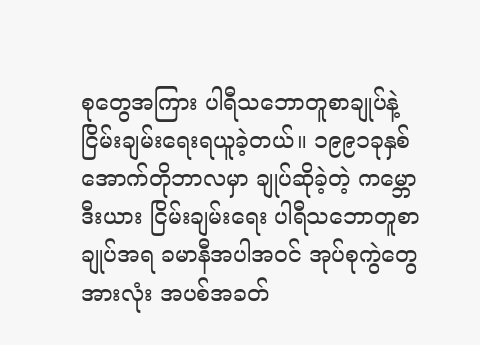စုတွေအကြား ပါရီသဘောတူစာချုပ်နဲ့ ငြိမ်းချမ်းရေးရယူခဲ့တယ်။ ၁၉၉၁ခုနှစ် အောက်တိုဘာလမှာ ချုပ်ဆိုခဲ့တဲ့ ကမ္ဘောဒီးယား ငြိမ်းချမ်းရေး ပါရီသဘောတူစာချုပ်အရ ခမာနီအပါအဝင် အုပ်စုကွဲတွေအားလုံး အပစ်အခတ်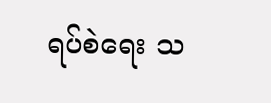ရပ်စဲရေး သ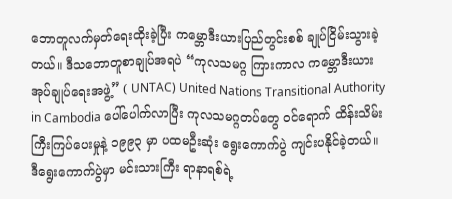ဘောတူလက်မှတ်ရေးထိုးခဲ့ပြီး ကမ္ဘောဒီးယားပြည်တွင်းစစ် ချုပ်ငြိမ်းသွားခဲ့တယ်။ ဒီသဘောတူစာချုပ်အရပဲ “ကုလသမဂ္ဂ ကြားကာလ ကမ္ဘောဒီးယား အုပ်ချုပ်ရေးအဖွဲ့” ( UNTAC) United Nations Transitional Authority in Cambodia ပေါ်ပေါက်လာပြီး ကုလသမဂ္ဂတပ်တွေ ဝင်ရောက် ထိန်းသိမ်းကြီးကြပ်ပေးမှုနဲ့ ၁၉၉၃ မှာ ပထမဦးဆုံး ရွေးကောက်ပွဲ ကျင်းပနိုင်ခဲ့တယ်။
ဒီရွေးကောက်ပွဲမှာ မင်းသားကြီး ရာနာရစ်ရဲ့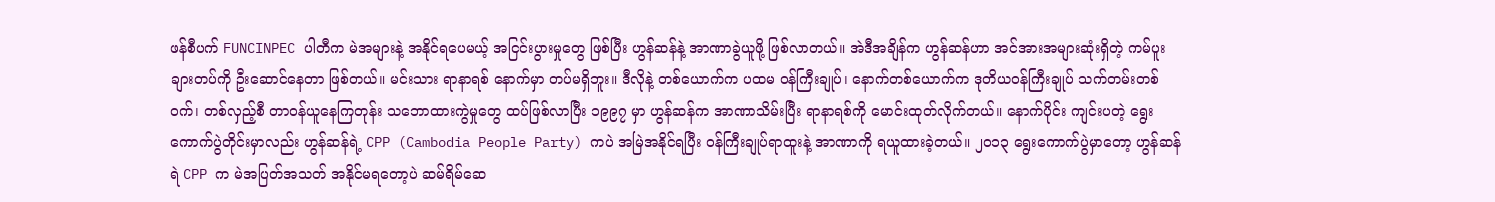ဖန်စီပက် FUNCINPEC ပါတီက မဲအများနဲ့ အနိုင်ရပေမယ့် အငြင်းပွားမှုတွေ ဖြစ်ပြီး ဟွန်ဆန်နဲ့ အာဏာခွဲယူဖို့ ဖြစ်လာတယ်။ အဲဒီအချိန်က ဟွန်ဆန်ဟာ အင်အားအများဆုံးရှိတဲ့ ကမ်ပူးချားတပ်ကို ဦးဆောင်နေတာ ဖြစ်တယ်။ မင်းသား ရာနာရစ် နောက်မှာ တပ်မရှိဘူး။ ဒီလိုနဲ့ တစ်ယောက်က ပထမ ဝန်ကြီးချုပ်၊ နောက်တစ်ယောက်က ဒုတိယဝန်ကြီးချုပ် သက်တမ်းတစ်ဝက်၊ တစ်လှည့်စီ တာဝန်ယူနေကြတုန်း သဘောထားကွဲမှုတွေ ထပ်ဖြစ်လာပြီး ၁၉၉၇ မှာ ဟွန်ဆန်က အာဏာသိမ်းပြီး ရာနာရစ်ကို မောင်းထုတ်လိုက်တယ်။ နောက်ပိုင်း ကျင်းပတဲ့ ရွေးကောက်ပွဲတိုင်းမှာလည်း ဟွန်ဆန်ရဲ့ CPP (Cambodia People Party) ကပဲ အမြဲအနိုင်ရပြီး ဝန်ကြီးချုပ်ရာထူးနဲ့ အာဏာကို ရယူထားခဲ့တယ်။ ၂၀၁၃ ရွေးကောက်ပွဲမှာတော့ ဟွန်ဆန်ရဲ CPP က မဲအပြတ်အသတ် အနိုင်မရတော့ပဲ ဆမ်ရိမ်ဆေ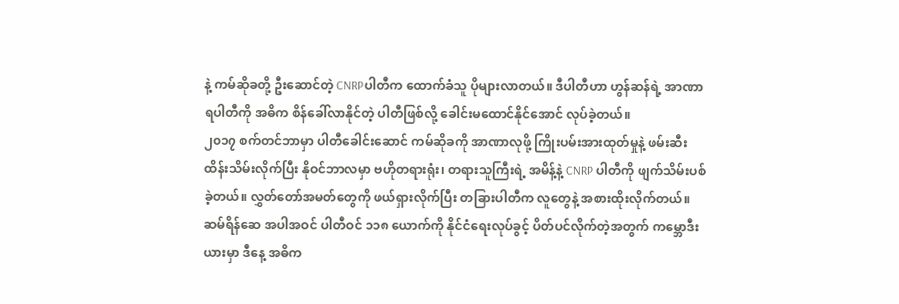နဲ့ ကမ်ဆိုခတို့ ဦးဆောင်တဲ့ CNRPပါတီက ထောက်ခံသူ ပိုများလာတယ်။ ဒီပါတီဟာ ဟွန်ဆန်ရဲ့ အာဏာရပါတီကို အဓိက စိန်ခေါ်လာနိုင်တဲ့ ပါတီဖြစ်လို့ ခေါင်းမထောင်နိုင်အောင် လုပ်ခဲ့တယ်။
၂၀၁၇ စက်တင်ဘာမှာ ပါတီခေါင်းဆောင် ကမ်ဆိုခကို အာဏာလုဖို့ ကြိုးပမ်းအားထုတ်မှုနဲ့ ဖမ်းဆီးထိန်းသိမ်းလိုက်ပြီး နိုဝင်ဘာလမှာ ဗဟိုတရားရုံး၊ တရားသူကြီးရဲ့ အမိန့်နဲ့ CNRP ပါတီကို ဖျက်သိမ်းပစ်ခဲ့တယ်။ လွှတ်တော်အမတ်တွေကို ဖယ်ရှားလိုက်ပြီး တခြားပါတီက လူတွေနဲ့ အစားထိုးလိုက်တယ်။ ဆမ်ရိန်ဆေ အပါအဝင် ပါတီဝင် ၁၁၈ ယောက်ကို နိုင်ငံရေးလုပ်ခွင့် ပိတ်ပင်လိုက်တဲ့အတွက် ကမ္ဘောဒီးယားမှာ ဒီနေ့ အဓိက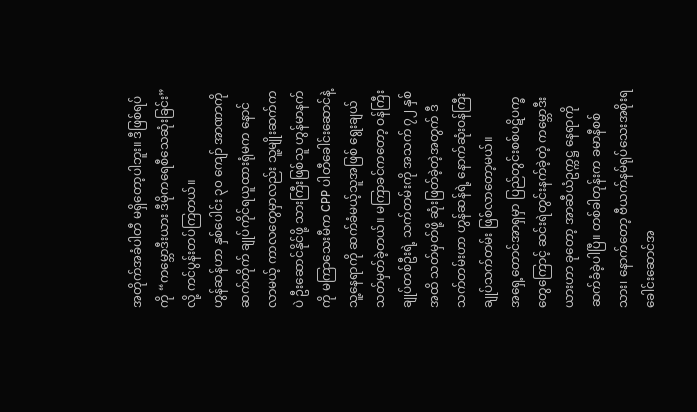အတိုက်အခံပါတီ မရှိတော့ပါဘူး။ ဒီဖြစ်ရပ်ကို “ကမ္ဘောဒီးယား ဒီမိုကရေစီသေဆုံးခြင်း”လို့ ကင်ပွန်းတပ်ကြတယ်။
ဟွန်ဆန်ဟာ နှစ်ပေါင်း ၃၀ ကျော် အာဏာကို ဆက်တိုက် ချုပ်ကိုင်ရယူထားရုံမက နောင်လာမယ့် ကာလတွေမှာလည်း သူ့မျိုးဆက်ကပဲ ဦးဆောင်နိုင်ဖို့ သားကြီးဖြစ်သူ ဟွန်မာနက်ကို မကြာသေးမီက CPP ပါတီခေါင်းဆောင်နဲ့ သူ့နေရာကို ဆက်ခံမယ့်သူအဖြစ် ရွေးချယ် သတ်မှတ်ခဲ့တယ်။ မကြာခင်ကတော့ ဝန်ကြီးချုပ်တစ်ဦးရဲ့ သက်တမ်းကို အသက် ၇၂ နှစ်အထိ သတ်မှတ်ဖို့ ဆုံးဖြတ်ခဲ့တဲ့အတွက် ဒီသက်တမ်းဟာ ဟွန်ဆန်ရဲ့ နောက်ဆုံးဝန်ကြီးချုပ်သက်တမ်း ဖြစ်လာတော့မယ်။
အရှေ့တောင်အာရှမှာ ပြည်တွင်းစစ်ပဋိပက္ခတွေကြောင့် ဆင်းရဲတွင်းနက်ခဲ့တဲ့ ကမ္ဘောဒီးယားဟာ ခုတော့ အာဆီယံဥက္ကဋ္ဌ နေရာကို ဆက်ခံခဲ့ပါပြီ။ တစ်ခါတုန်းက ခမာနီစစ်သား၊ နောက်တော့ ဗီယက်နမ်ရုပ်သေးအစိုးရခေါင်းဆောင်အ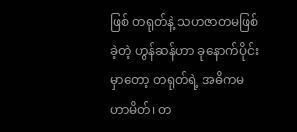ဖြစ် တရုတ်နဲ့ သဟဇာတမဖြစ်ခဲ့တဲ့ ဟွန်ဆန်ဟာ ခုနောက်ပိုင်းမှာတော့ တရုတ်ရဲ့ အဓိကမဟာမိတ်၊ တ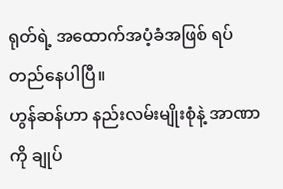ရုတ်ရဲ့ အထောက်အပံ့ခံအဖြစ် ရပ်တည်နေပါပြီ။
ဟွန်ဆန်ဟာ နည်းလမ်းမျိုးစုံနဲ့ အာဏာကို ချုပ်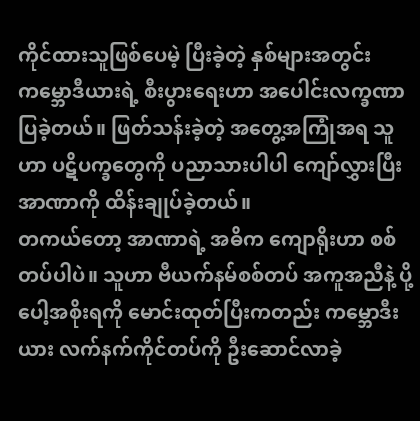ကိုင်ထားသူဖြစ်ပေမဲ့ ပြီးခဲ့တဲ့ နှစ်များအတွင်း ကမ္ဘောဒီယားရဲ့ စီးပွားရေးဟာ အပေါင်းလက္ခဏာ ပြခဲ့တယ်။ ဖြတ်သန်းခဲ့တဲ့ အတွေ့အကြုံအရ သူဟာ ပဋိပက္ခတွေကို ပညာသားပါပါ ကျော်လွှားပြီး အာဏာကို ထိန်းချုပ်ခဲ့တယ်။
တကယ်တော့ အာဏာရဲ့ အဓိက ကျောရိုးဟာ စစ်တပ်ပါပဲ။ သူဟာ ဗီယက်နမ်စစ်တပ် အကူအညီနဲ့ ပို့ပေါ့အစိုးရကို မောင်းထုတ်ပြီးကတည်း ကမ္ဘောဒီးယား လက်နက်ကိုင်တပ်ကို ဦးဆောင်လာခဲ့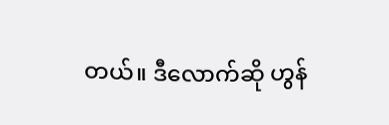တယ်။ ဒီလောက်ဆို ဟွန်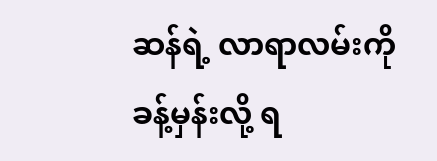ဆန်ရဲ့ လာရာလမ်းကို ခန့်မှန်းလို့ ရ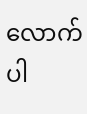လောက်ပါ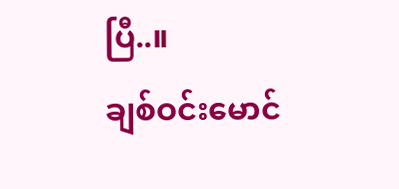ပြီ..။
ချစ်ဝင်းမောင်